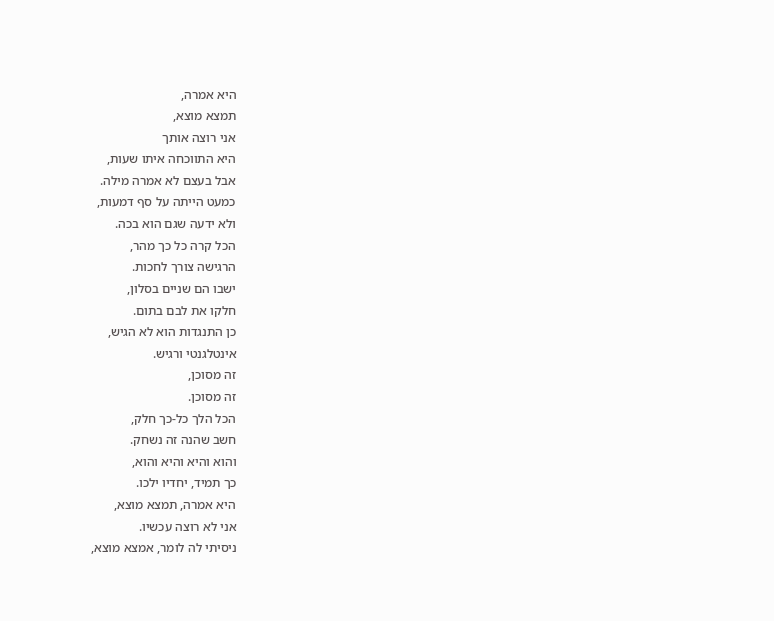היא אמרה,
תמצא מוצא,
אני רוצה אותך
היא התווכחה איתו שעות,
אבל בעצם לא אמרה מילה.
כמעט הייתה על סף דמעות,
ולא ידעה שגם הוא בכה.
הכל קרה כל כך מהר,
הרגישה צורך לחכות.
ישבו הם שניים בסלון,
חלקו את לבם בתום.
כן התנגדות הוא לא הגיש,
אינטלגנטי ורגיש.
זה מסוכן,
זה מסוכן.
הכל הלך כל-כך חלק,
חשב שהנה זה נשחק.
והוא והיא והיא והוא,
כך תמיד, יחדיו ילכו.
היא אמרה, תמצא מוצא,
אני לא רוצה עכשיו.
ניסיתי לה לומר, אמצא מוצא,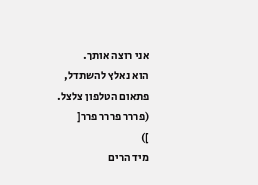אני רוצה אותך.
הוא נאלץ להשתדל,
פתאום הטלפון צלצל.
(פררר פררר פרר[
])
מיד הרים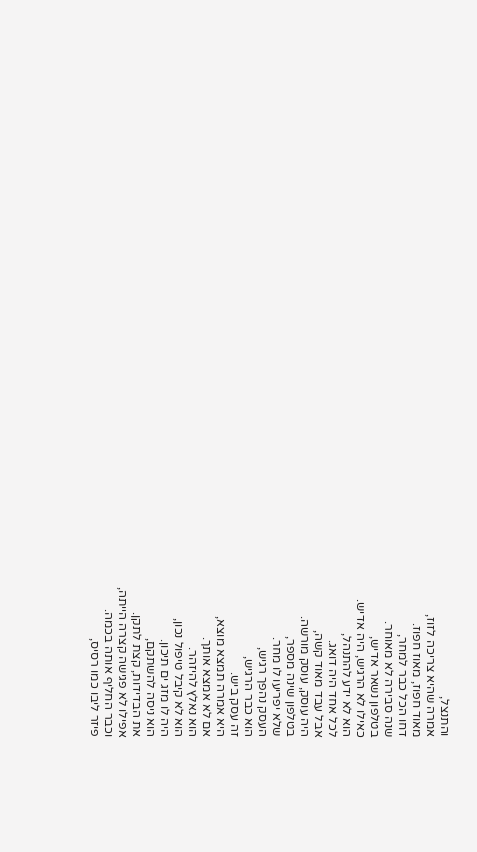והתנצל,
אמרה שהיא צריכה לזוז,
מאוד חפוז, מאוז חפוז.
דחו הכל כבר למחר,
שנה סבירה לא מאוחר.
בטלפון נשאר אדיש,
כאילו לא הרגיש, היה אדיש.
הוא לא ידע להתנהל,
לכל אחד היה דואג.
אבל עבד מאוד קשה,
היה עוסק, עוסק מורשה.
בטלפון שינה מספר,
שלא יפריעו לו מחר.
העסק נהפך רגיש,
הוא כבר הרגיש,
זה עסק ביש.
היא אמרה תמצא מוצא,
אם לא אמצא אותך.
הוא נאלץ להיזהר.
הוא לא קיבל טיפול נכון,
היה לו מזג ים תיכון.
הוא ניסה להשתקם,
את הבדידות, קצת לתקן.
אפילו לא פגישה קצרה הייתה,
וכבר החליף אותה בכמה.
פיזר ליבו כמו רסיס,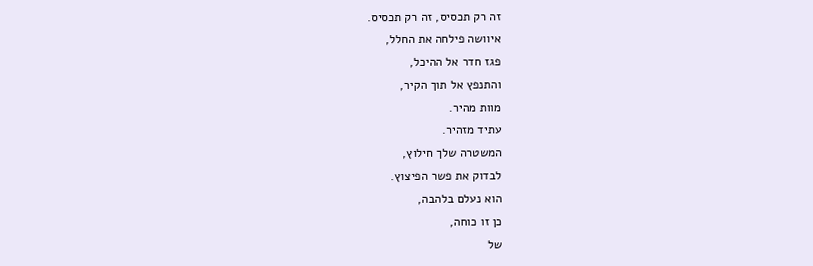זה רק תכסיס, זה רק תכסיס.
איוושה פילחה את החלל,
פגז חדר אל ההיכל,
והתנפץ אל תוך הקיר,
מוות מהיר.
עתיד מזהיר.
המשטרה שלך חילוץ,
לבדוק את פשר הפיצוץ.
הוא נעלם בלהבה,
כן זו כוחה,
של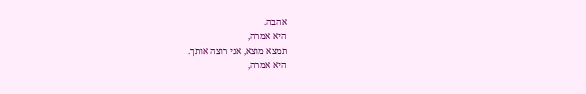אהבה.
היא אמרה,
תמצא מוצא, אני רוצה אותך.
היא אמרה,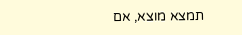תמצא מוצא, אם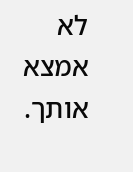לא אמצא אותך.